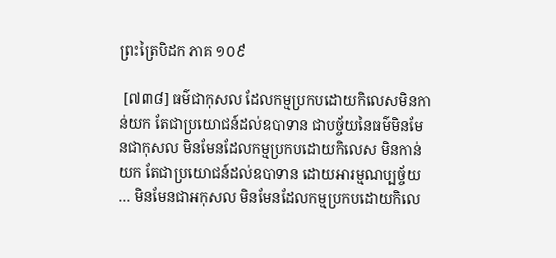ព្រះត្រៃបិដក ភាគ ១០៩

 [៧៣៨] ធម៌ជាកុសល ដែលកម្មប្រកបដោយកិលេសមិនកាន់យក តែជាប្រយោជន៍ដល់ឧបាទាន ជាបច្ច័យនៃធម៌មិនមែនជាកុសល មិនមែនដែលកម្មប្រកបដោយកិលេស មិនកាន់យក តែជាប្រយោជន៍ដល់ឧបាទាន ដោយអារម្មណប្បច្ច័យ … មិនមែនជាអកុសល មិនមែនដែលកម្មប្រកបដោយកិលេ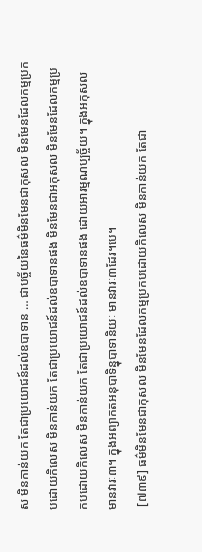ស មិនកាន់យក តែជាប្រយោជន៍ដល់ឧបាទាន … ជាបច្ច័យនៃធម៌មិនមែនជាកុសល មិនមែនដែលកម្មប្រកបដោយកិលេស មិនកាន់យក តែជាប្រយោជន៍ដល់ឧបាទានផង មិនមែនជាអកុសល មិនមែនដែលកម្មប្រកបដោយកិលេស មិនកាន់យក តែជាប្រយោជន៍ដល់ឧបាទានផង ដោយអារម្មណប្បច្ច័យ។ ក្នុងអកុសល មានវារៈ៣។ ក្នុងអព្យាកតអនុបាទិន្នុបាទានិយៈ មានវារៈ៣ដែរ។បេ។
 [៧៣៩] ធម៌មិនមែនជាកុសល មិនមែនដែលកម្មប្រកបដោយកិលេស មិនកាន់យក តែជា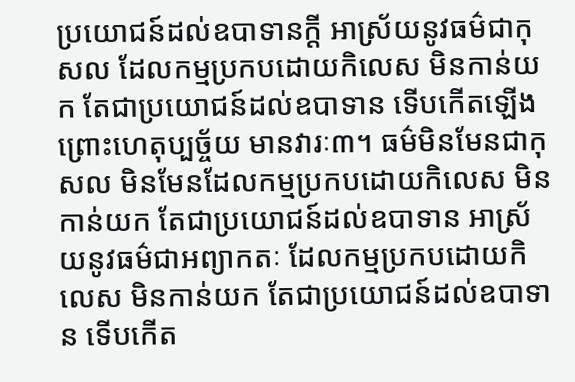ប្រយោជន៍ដល់ឧបាទានក្តី អាស្រ័យនូវធម៌ជាកុសល ដែលកម្មប្រកបដោយកិលេស មិនកាន់យក តែជាប្រយោជន៍ដល់ឧបាទាន ទើបកើតឡើង ព្រោះហេតុប្បច្ច័យ មានវារៈ៣។ ធម៌មិនមែនជាកុសល មិនមែនដែលកម្មប្រកបដោយកិលេស មិនកាន់យក តែជាប្រយោជន៍ដល់ឧបាទាន អាស្រ័យនូវធម៌ជាអព្យាកតៈ ដែលកម្មប្រកបដោយកិលេស មិនកាន់យក តែជាប្រយោជន៍ដល់ឧបាទាន ទើបកើត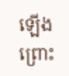ឡើង ព្រោះ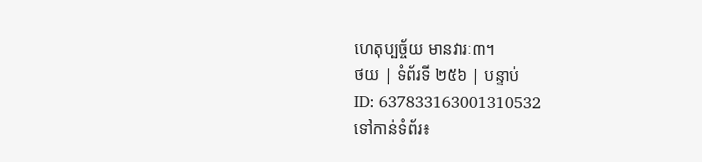ហេតុប្បច្ច័យ មានវារៈ៣។
ថយ | ទំព័រទី ២៥៦ | បន្ទាប់
ID: 637833163001310532
ទៅកាន់ទំព័រ៖